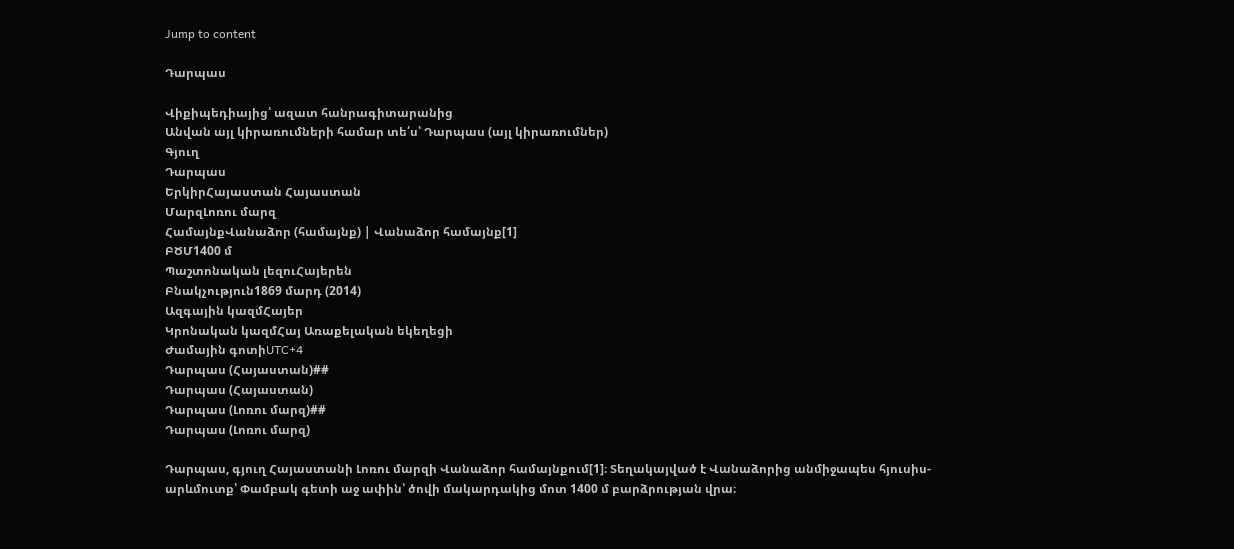Jump to content

Դարպաս

Վիքիպեդիայից՝ ազատ հանրագիտարանից
Անվան այլ կիրառումների համար տե՛ս՝ Դարպաս (այլ կիրառումներ)
Գյուղ
Դարպաս
ԵրկիրՀայաստան Հայաստան
ՄարզԼոռու մարզ
ՀամայնքՎանաձոր (համայնք) | Վանաձոր համայնք[1]
ԲԾՄ1400 մ
Պաշտոնական լեզուՀայերեն
Բնակչություն1869 մարդ (2014)
Ազգային կազմՀայեր
Կրոնական կազմՀայ Առաքելական եկեղեցի
Ժամային գոտիUTC+4
Դարպաս (Հայաստան)##
Դարպաս (Հայաստան)
Դարպաս (Լոռու մարզ)##
Դարպաս (Լոռու մարզ)

Դարպաս, գյուղ Հայաստանի Լոռու մարզի Վանաձոր համայնքում[1]։ Տեղակայված է Վանաձորից անմիջապես հյուսիս-արևմուտք՝ Փամբակ գետի աջ ափին՝ ծովի մակարդակից մոտ 1400 մ բարձրության վրա։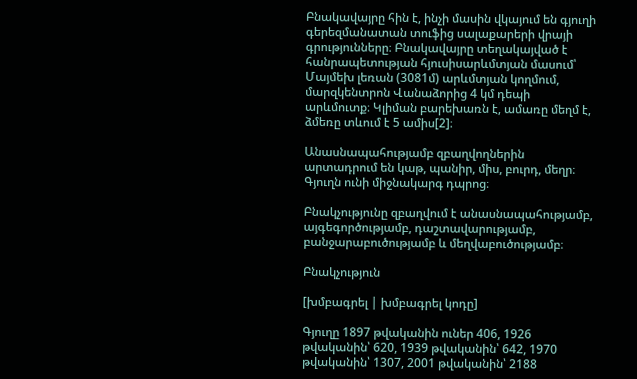Բնակավայրը հին է, ինչի մասին վկայում են գյուղի գերեզմանատան տուֆից սալաքարերի վրայի գրությունները։ Բնակավայրը տեղակայված է հանրապետության հյուսիսարևմտյան մասում՝ Մայմեխ լեռան (3081մ) արևմտյան կողմում, մարզկենտրոն Վանաձորից 4 կմ դեպի արևմուտք։ Կլիման բարեխառն է, ամառը մեղմ է, ձմեռը տևում է 5 ամիս[2]։

Անասնապահությամբ զբաղվողներին արտադրում են կաթ, պանիր, միս, բուրդ, մեղր։ Գյուղն ունի միջնակարգ դպրոց։

Բնակչությունը զբաղվում է անասնապահությամբ, այգեգործությամբ, դաշտավարությամբ, բանջարաբուծությամբ և մեղվաբուծությամբ։

Բնակչություն

[խմբագրել | խմբագրել կոդը]

Գյուղը 1897 թվականին ուներ 406, 1926 թվականին՝ 620, 1939 թվականին՝ 642, 1970 թվականին՝ 1307, 2001 թվականին՝ 2188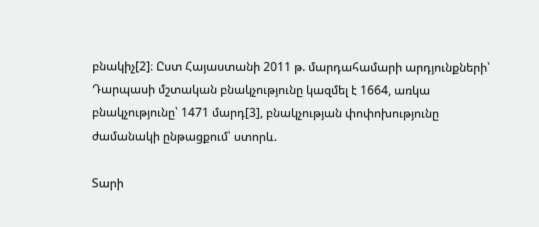բնակիչ[2]։ Ըստ Հայաստանի 2011 թ. մարդահամարի արդյունքների՝ Դարպասի մշտական բնակչությունը կազմել է 1664, առկա բնակչությունը՝ 1471 մարդ[3], բնակչության փոփոխությունը ժամանակի ընթացքում՝ ստորև.

Տարի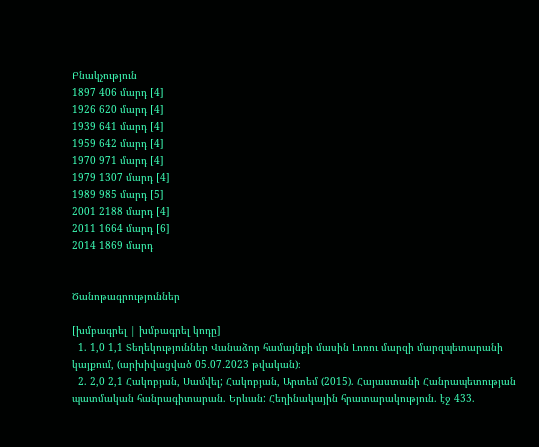Բնակչություն
1897 406 մարդ [4]
1926 620 մարդ [4]
1939 641 մարդ [4]
1959 642 մարդ [4]
1970 971 մարդ [4]
1979 1307 մարդ [4]
1989 985 մարդ [5]
2001 2188 մարդ [4]
2011 1664 մարդ [6]
2014 1869 մարդ


Ծանոթագրություններ

[խմբագրել | խմբագրել կոդը]
  1. 1,0 1,1 Տեղեկություններ Վանաձոր համայնքի մասին Լոռու մարզի մարզպետարանի կայքում, (արխիվացված 05․07․2023 թվական)։
  2. 2,0 2,1 Հակոբյան, Սամվել; Հակոբյան, Արտեմ (2015). Հայաստանի Հանրապետության պատմական հանրագիտարան. Երևան: Հեղինակային հրատարակություն. էջ 433.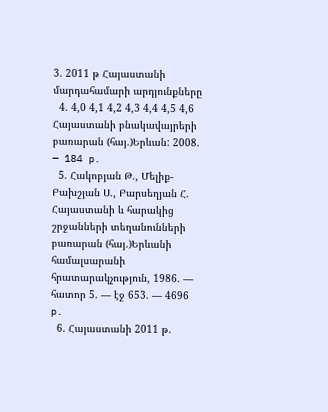3. 2011 թ Հայաստանի մարդահամարի արդյունքները
  4. 4,0 4,1 4,2 4,3 4,4 4,5 4,6 Հայաստանի բնակավայրերի բառարան (հայ.)Երևան: 2008. — 184 p.
  5. Հակոբյան Թ., Մելիք-Բախշյան Ս., Բարսեղյան Հ. Հայաստանի և հարակից շրջանների տեղանունների բառարան (հայ.)Երևանի համալսարանի հրատարակչություն, 1986. — հատոր 5. — էջ 653. — 4696 p.
  6. Հայաստանի 2011 թ.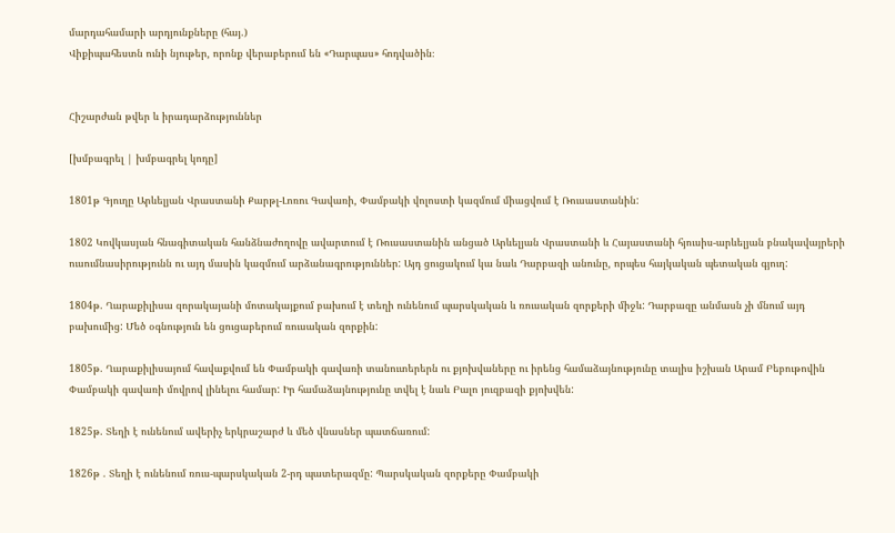մարդահամարի արդյունքները (հայ.)
Վիքիպահեստն ունի նյութեր, որոնք վերաբերում են «Դարպաս» հոդվածին։


Հիշարժան թվեր և իրադարձություններ

[խմբագրել | խմբագրել կոդը]

1801թ Գյուղը Արևելյան Վրաստանի Քարթլ-Լոռու Գավառի, Փամբակի վոլոստի կազմում միացվում է Ռուսաստանին:

1802 Կովկասյան հնագիտական հանձնաժողովը ավարտում է Ռուսաստանին անցած Արևելյան Վրաստանի և Հայաստանի հյուսիս-արևելյան բնակավայրերի ուսումնասիրությունն ու այդ մասին կազմում արձանագրություններ: Այդ ցուցակում կա նաև Դարբազի անունը, որպես հայկական պետական գյուղ:

1804թ. Ղարաքիլիսա զորակայանի մոտակայքում բախում է տեղի ունենում պարսկական և ռուսական զորքերի միջև: Դարբազը անմասն չի մնում այդ բախումից: Մեծ օգնություն են ցուցաբերում ռուսական զորքին:

1805թ. Ղարաքիլիսայում հավաքվում են Փամբակի գավառի տանուտերերն ու քյոխվաները ու իրենց համաձայնությունը տալիս իշխան Արամ Բեբութովին Փամբակի գավառի մովրով լինելու համար: Իր համաձայնությունը տվել է նաև Բալո յուզբազի քյոխվեն:

1825թ. Տեղի է ունենում ավերիչ երկրաշարժ և մեծ վնասներ պատճառում:

1826թ . Տեղի է ունենում ռուս-պարսկական 2-րդ պատերազմը: Պարսկական զորքերը Փամբակի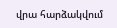վրա հարձակվում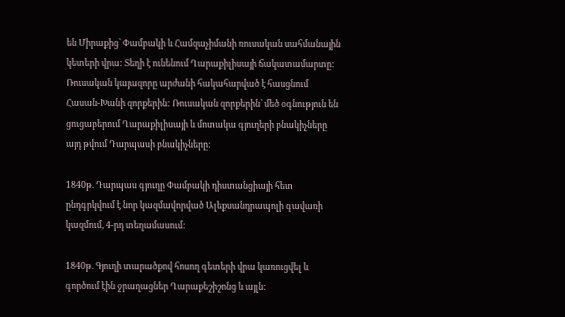են Միրաքից՝ Փամբակի և Համզաչիմանի ռուսական սահմանային կետերի վրա: Տեղի է ունենում Ղարաքիլիսայի ճակատամարտը: Ռուսական կայազորը արժանի հակահարված է հասցնում Հասան-Խանի զորքերին: Ռուսական զորքերին՝ մեծ օգնություն են ցուցաբերում Ղարաքիլիսայի և մոտակա գյուղերի բնակիչները այդ թվում Դարպասի բնակիչները:

1840թ. Դարպաս գյուղը Փամբակի դիստանցիայի հետ ընդգրկվում է նոր կազմավորված Ալեքսանդրապոլի գավառի կազմում, 4-րդ տեղամասում:

1840թ. Գյուղի տարածքով հոսող գետերի վրա կառուցվել և գործում էին ջրաղացներ Ղարաքեշիշոնց և այլն: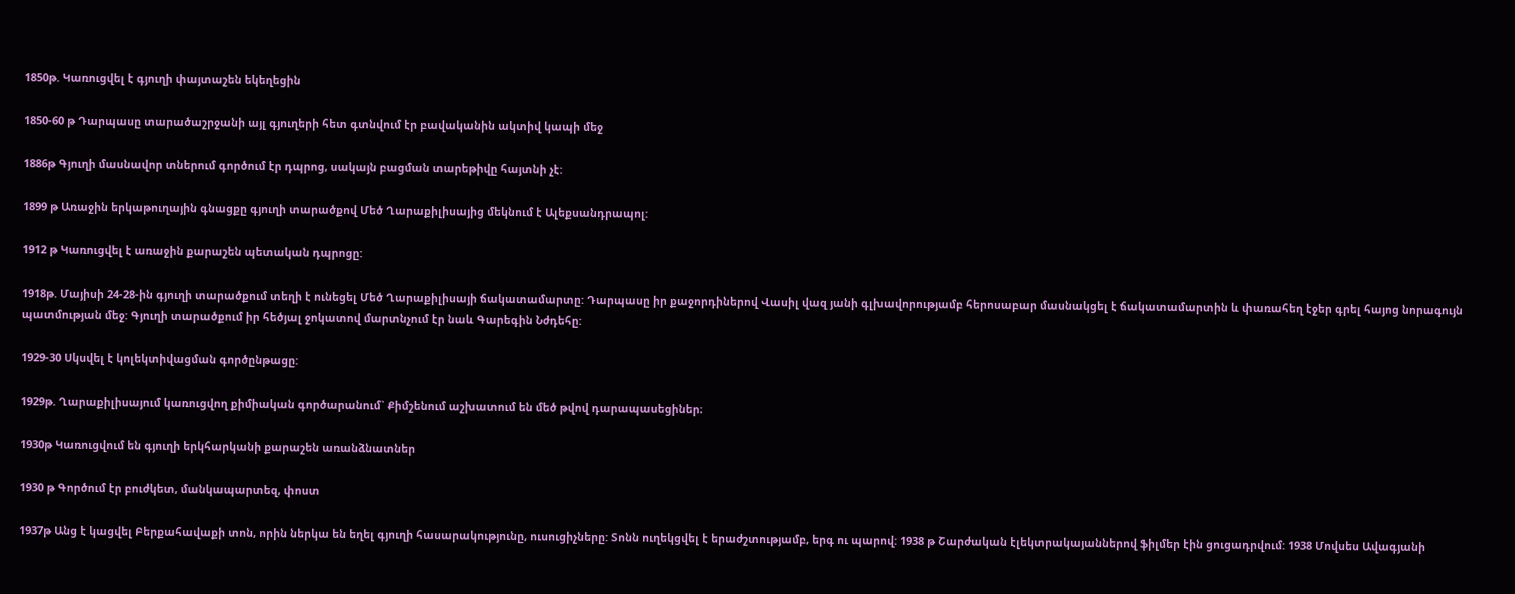1850թ. Կառուցվել է գյուղի փայտաշեն եկեղեցին

1850-60 թ Դարպասը տարածաշրջանի այլ գյուղերի հետ գտնվում էր բավականին ակտիվ կապի մեջ

1886թ Գյուղի մասնավոր տներում գործում էր դպրոց, սակայն բացման տարեթիվը հայտնի չէ:

1899 թ Առաջին երկաթուղային գնացքը գյուղի տարածքով Մեծ Ղարաքիլիսայից մեկնում է Ալեքսանդրապոլ:

1912 թ Կառուցվել է առաջին քարաշեն պետական դպրոցը:

1918թ. Մայիսի 24-28-ին գյուղի տարածքում տեղի է ունեցել Մեծ Ղարաքիլիսայի ճակատամարտը: Դարպասը իր քաջորդիներով Վասիլ վազ յանի գլխավորությամբ հերոսաբար մասնակցել է ճակատամարտին և փառահեղ էջեր գրել հայոց նորագույն պատմության մեջ: Գյուղի տարածքում իր հեծյալ ջոկատով մարտնչում էր նաև Գարեգին Նժդեհը:

1929-30 Սկսվել է կոլեկտիվացման գործընթացը:

1929թ. Ղարաքիլիսայում կառուցվող քիմիական գործարանում` Քիմշենում աշխատում են մեծ թվով դարապասեցիներ։

1930թ Կառուցվում են գյուղի երկհարկանի քարաշեն առանձնատներ

1930 թ Գործում էր բուժկետ, մանկապարտեզ, փոստ

1937թ Անց է կացվել Բերքահավաքի տոն, որին ներկա են եղել գյուղի հասարակությունը, ուսուցիչները: Տոնն ուղեկցվել է երաժշտությամբ, երգ ու պարով: 1938 թ Շարժական էլեկտրակայաններով ֆիլմեր էին ցուցադրվում: 1938 Մովսես Ավագյանի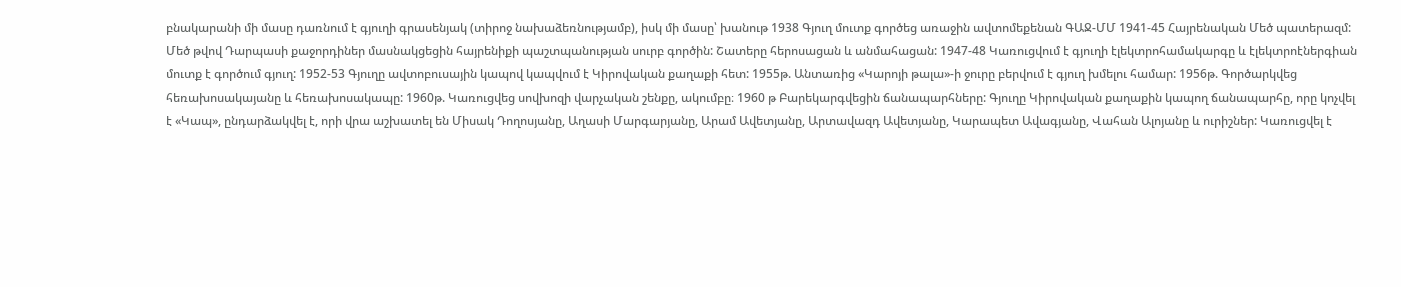բնակարանի մի մասը դառնում է գյուղի գրասենյակ (տիրոջ նախաձեռնությամբ), իսկ մի մասը՝ խանութ 1938 Գյուղ մուտք գործեց առաջին ավտոմեքենան ԳԱՋ-ՄՄ 1941-45 Հայրենական Մեծ պատերազմ: Մեծ թվով Դարպասի քաջորդիներ մասնակցեցին հայրենիքի պաշտպանության սուրբ գործին: Շատերը հերոսացան և անմահացան: 1947-48 Կառուցվում է գյուղի էլեկտրոհամակարգը և էլեկտրոէներգիան մուտք է գործում գյուղ: 1952-53 Գյուղը ավտոբուսային կապով կապվում է Կիրովական քաղաքի հետ: 1955թ. Անտառից «Կարոյի թալա»-ի ջուրը բերվում է գյուղ խմելու համար: 1956թ. Գործարկվեց հեռախոսակայանը և հեռախոսակապը: 1960թ. Կառուցվեց սովխոզի վարչական շենքը, ակումբը։ 1960 թ Բարեկարգվեցին ճանապարհները: Գյուղը Կիրովական քաղաքին կապող ճանապարհը, որը կոչվել է «Կապ», ընդարձակվել է, որի վրա աշխատել են Միսակ Դողոսյանը, Աղասի Մարգարյանը, Արամ Ավետյանը, Արտավազդ Ավետյանը, Կարապետ Ավագյանը, Վահան Ալոյանը և ուրիշներ: Կառուցվել է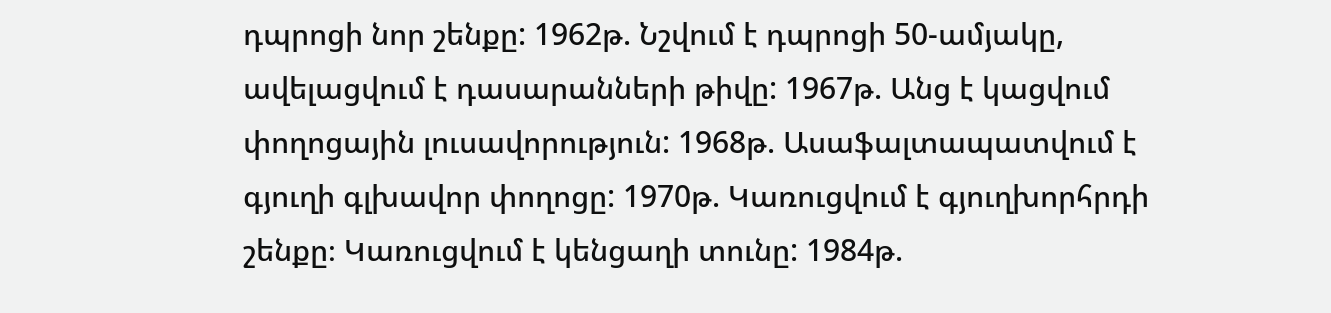դպրոցի նոր շենքը: 1962թ. Նշվում է դպրոցի 50-ամյակը, ավելացվում է դասարանների թիվը: 1967թ. Անց է կացվում փողոցային լուսավորություն: 1968թ. Ասաֆալտապատվում է գյուղի գլխավոր փողոցը: 1970թ. Կառուցվում է գյուղխորհրդի շենքը։ Կառուցվում է կենցաղի տունը: 1984թ.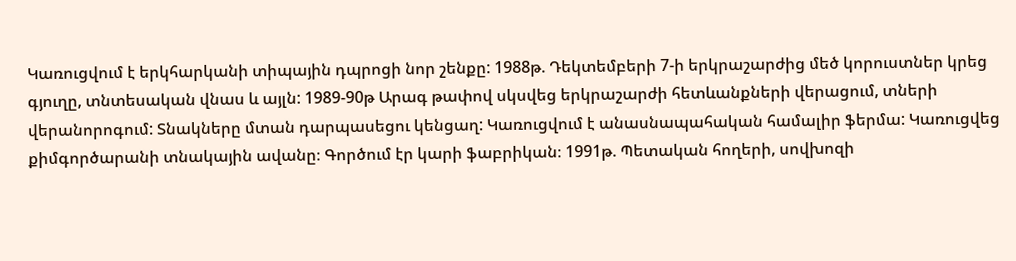Կառուցվում է երկհարկանի տիպային դպրոցի նոր շենքը: 1988թ. Դեկտեմբերի 7-ի երկրաշարժից մեծ կորուստներ կրեց գյուղը, տնտեսական վնաս և այլն: 1989-90թ Արագ թափով սկսվեց երկրաշարժի հետևանքների վերացում, տների վերանորոգում: Տնակները մտան դարպասեցու կենցաղ: Կառուցվում է անասնապահական համալիր ֆերմա: Կառուցվեց քիմգործարանի տնակային ավանը։ Գործում էր կարի ֆաբրիկան։ 1991թ. Պետական հողերի, սովխոզի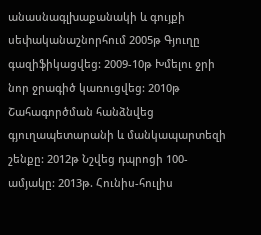անասնագլխաքանակի և գույքի սեփականաշնորհում 2005թ Գյուղը գազիֆիկացվեց: 2009-10թ Խմելու ջրի նոր ջրագիծ կառուցվեց: 2010թ Շահագործման հանձնվեց գյուղապետարանի և մանկապարտեզի շենքը: 2012թ Նշվեց դպրոցի 100-ամյակը: 2013թ. Հունիս-հուլիս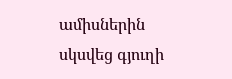ամիսներին սկսվեց գյուղի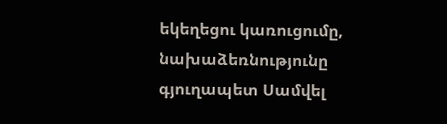եկեղեցու կառուցումը, նախաձեռնությունը գյուղապետ Սամվել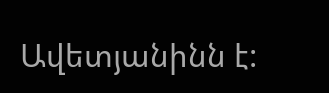Ավետյանինն է: